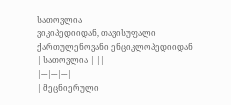სათოვლია
ვიკიპედიიდან, თავისუფალი ქართულენოვანი ენციკლოპედიიდან
| სათოვლია | ||
|---|---|---|
| მეცნიერული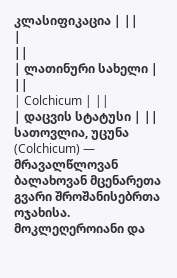კლასიფიკაცია | ||
|
||
| ლათინური სახელი | ||
| Colchicum | ||
| დაცვის სტატუსი | ||
სათოვლია, უცუნა (Colchicum) — მრავალწლოვან ბალახოვან მცენარეთა გვარი შროშანისებრთა ოჯახისა. მოკლეღეროიანი და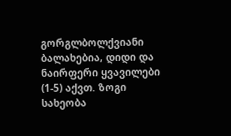გორგლბოლქვიანი ბალახებია, დიდი და ნაირფერი ყვავილები (1-5) აქვთ. ზოგი სახეობა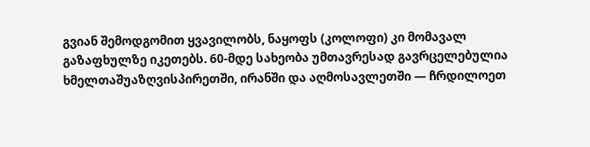გვიან შემოდგომით ყვავილობს, ნაყოფს (კოლოფი) კი მომავალ გაზაფხულზე იკეთებს. 60-მდე სახეობა უმთავრესად გავრცელებულია ხმელთაშუაზღვისპირეთში, ირანში და აღმოსავლეთში — ჩრდილოეთ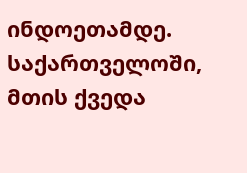ინდოეთამდე. საქართველოში, მთის ქვედა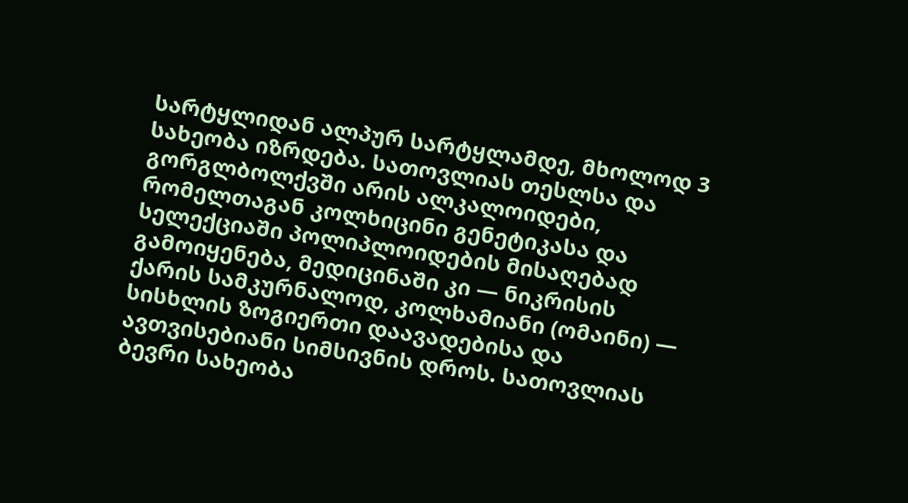სარტყლიდან ალპურ სარტყლამდე, მხოლოდ 3 სახეობა იზრდება. სათოვლიას თესლსა და გორგლბოლქვში არის ალკალოიდები, რომელთაგან კოლხიცინი გენეტიკასა და სელექციაში პოლიპლოიდების მისაღებად გამოიყენება, მედიცინაში კი — ნიკრისის ქარის სამკურნალოდ, კოლხამიანი (ომაინი) — სისხლის ზოგიერთი დაავადებისა და ავთვისებიანი სიმსივნის დროს. სათოვლიას ბევრი სახეობა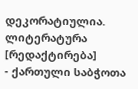დეკორატიულია.
ლიტერატურა [რედაქტირება]
- ქართული საბჭოთა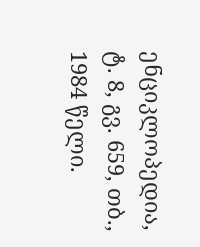ენციკლოპედია, ტ. 8, გვ. 659, თბ., 1984 წელი.